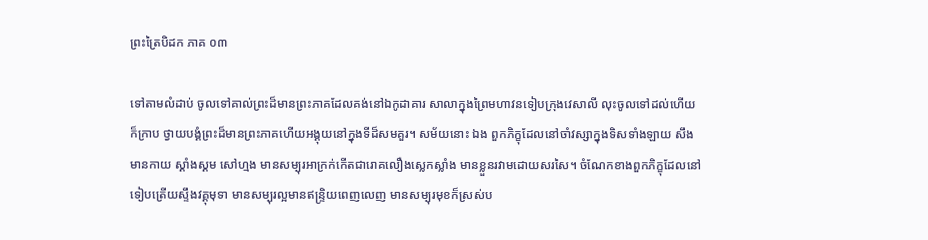ព្រះត្រៃបិដក ភាគ ០៣

ទៅតាមលំដាប់ ចូលទៅគាល់ព្រះដ៏មានព្រះភាគដែលគង់នៅឯកូដាគារ សាលាក្នុងព្រៃមហាវនទៀបក្រុងវេសាលី លុះចូលទៅដល់ហើយ ក៏ក្រាប ថ្វាយបង្គំព្រះដ៏មានព្រះភាគហើយអង្គុយនៅក្នុងទីដ៏សមគួរ។ សម័យនោះ ឯង ពួកភិក្ខុដែលនៅចាំវស្សាក្នុងទិសទាំងឡាយ សឹងមានកាយ ស្គាំងស្គម សៅហ្មង មានសម្បុរអាក្រក់កើតជារោគលឿងស្លេកស្លាំង មានខ្លួនរវាមដោយសរសៃ។ ចំណែកខាងពួកភិក្ខុដែលនៅទៀបត្រើយស្ទឹងវគ្គុមុទា មានសម្បុរល្អមានឥន្ទ្រិយពេញលេញ មានសម្បុរមុខក៏ស្រស់ប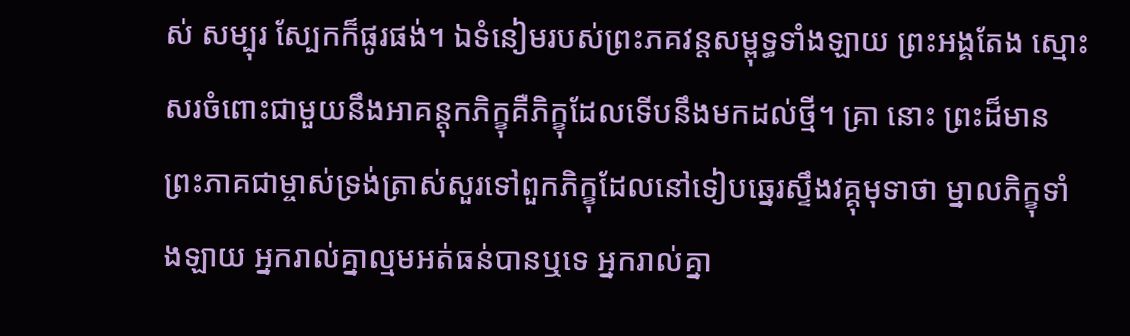ស់ សម្បុរ ស្បែកក៏ផូរផង់។ ឯទំនៀមរបស់ព្រះភគវន្ដសម្ពុទ្ធទាំងឡាយ ព្រះអង្គតែង ស្មោះសរចំពោះជាមួយនឹងអាគន្ដុកភិក្ខុគឺភិក្ខុដែលទើបនឹងមកដល់ថ្មី។ គ្រា នោះ ព្រះដ៏មានព្រះភាគជាម្ចាស់ទ្រង់ត្រាស់សួរទៅពួកភិក្ខុដែលនៅទៀបឆ្នេរស្ទឹងវគ្គុមុទាថា ម្នាលភិក្ខុទាំងឡាយ អ្នករាល់គ្នាល្មមអត់ធន់បានឬទេ អ្នករាល់គ្នា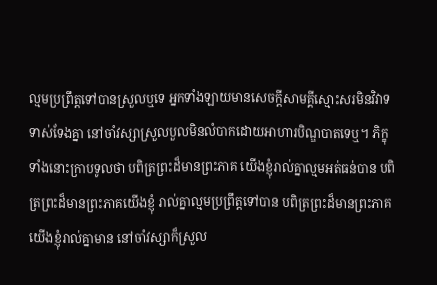ល្មមប្រព្រឹត្ដទៅបានស្រួលឬទេ អ្នកទាំងឡាយមានសេចក្ដីសាមគ្គីស្មោះសរមិនវិវាទទាស់ទែងគ្នា នៅចាំវស្សាស្រួលបួលមិនលំបាកដោយអាហារបិណ្ឌបាតទេឬ។ ភិក្ខុទាំងនោះក្រាបទូលថា បពិត្រព្រះដ៏មានព្រះភាគ យើងខ្ញុំរាល់គ្នាល្មមអត់ធន់បាន បពិត្រព្រះដ៏មានព្រះភាគយើងខ្ញុំ រាល់គ្នាល្មមប្រព្រឹត្ដទៅបាន បពិត្រព្រះដ៏មានព្រះភាគ យើងខ្ញុំរាល់គ្នាមាន នៅចាំវស្សាក៏ស្រួល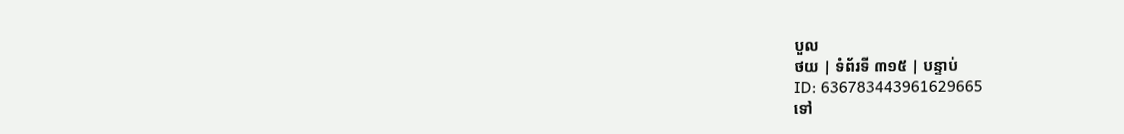បួល
ថយ | ទំព័រទី ៣១៥ | បន្ទាប់
ID: 636783443961629665
ទៅ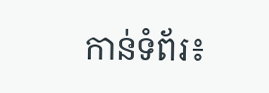កាន់ទំព័រ៖